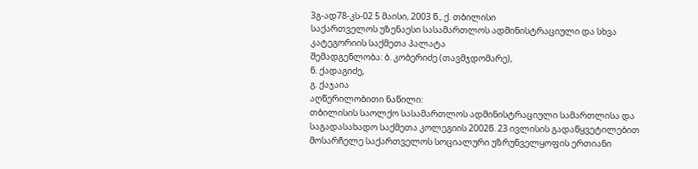3გ-ად78-კს-02 5 მაისი, 2003 წ., ქ. თბილისი
საქართველოს უზენაესი სასამართლოს ადმინისტრაციული და სხვა კატეგორიის საქმეთა პალატა
შემადგენლობა: ბ. კობერიძე (თავმჯდომარე),
ნ. ქადაგიძე,
გ. ქაჯაია
აღწერილობითი ნაწილი:
თბილისის საოლქო სასამართლოს ადმინისტრაციული სამართლისა და საგადასახადო საქმეთა კოლეგიის 2002წ. 23 ივლისის გადაწყვეტილებით მოსარჩელე საქართველოს სოციალური უზრუნველყოფის ერთიანი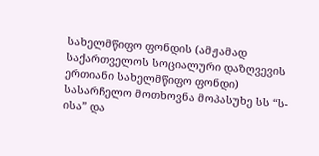სახელმწიფო ფონდის (ამჟამად საქართველოს სოციალური დაზღვევის ერთიანი სახელმწიფო ფონდი) სასარჩელო მოთხოვნა მოპასუხე სს “ს-ისა” და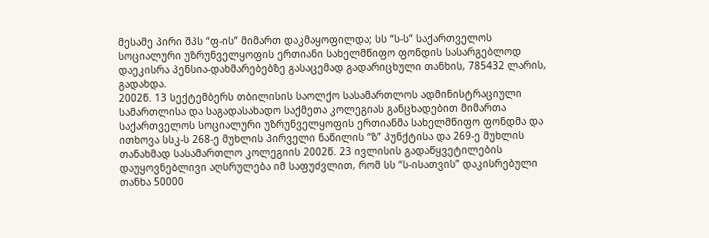მესამე პირი შპს “ფ-ის” მიმართ დაკმაყოფილდა; სს “ს-ს” საქართველოს სოციალური უზრუნველყოფის ერთიანი სახელმწიფო ფონდის სასარგებლოდ დაეკისრა პენსია-დახმარებებზე გასაცემად გადარიცხული თანხის, 785432 ლარის, გადახდა.
2002წ. 13 სექტემბერს თბილისის საოლქო სასამართლოს ადმინისტრაციული სამართლისა და საგადასახადო საქმეთა კოლეგიას განცხადებით მიმართა საქართველოს სოციალური უზრუნველყოფის ერთიანმა სახელმწიფო ფონდმა და ითხოვა სსკ-ს 268-ე მუხლის პირველი ნაწილის “ზ” პუნქტისა და 269-ე მუხლის თანახმად სასამართლო კოლეგიის 2002წ. 23 ივლისის გადაწყვეტილების დაუყოვნებლივი აღსრულება იმ საფუძვლით, რომ სს “ს-ისათვის” დაკისრებული თანხა 50000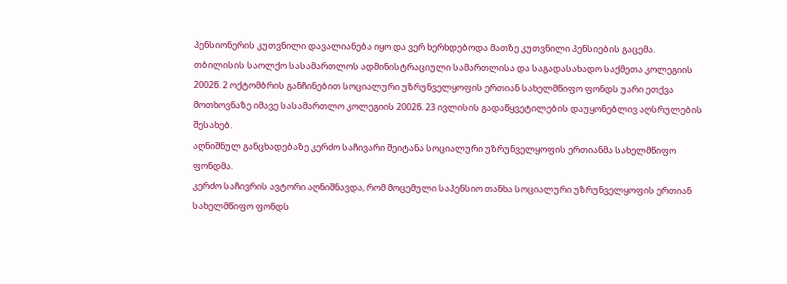პენსიონერის კუთვნილი დავალიანება იყო და ვერ ხერხდებოდა მათზე კუთვნილი პენსიების გაცემა.
თბილისის საოლქო სასამართლოს ადმინისტრაციული სამართლისა და საგადასახადო საქმეთა კოლეგიის 2002წ. 2 ოქტომბრის განჩინებით სოციალური უზრუნველყოფის ერთიან სახელმწიფო ფონდს უარი ეთქვა მოთხოვნაზე იმავე სასამართლო კოლეგიის 2002წ. 23 ივლისის გადაწყვეტილების დაუყონებლივ აღსრულების შესახებ.
აღნიშნულ განცხადებაზე კერძო საჩივარი შეიტანა სოციალური უზრუნველყოფის ერთიანმა სახელმწიფო ფონდმა.
კერძო საჩივრის ავტორი აღნიშნავდა, რომ მოცემული საპენსიო თანხა სოციალური უზრუნველყოფის ერთიან სახელმწიფო ფონდს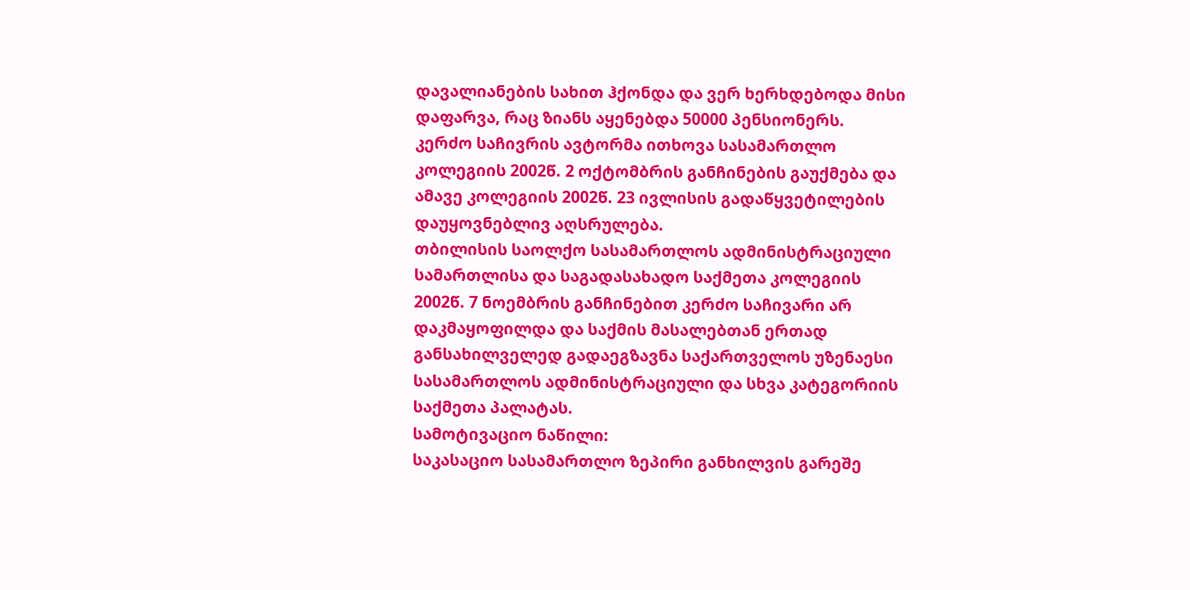დავალიანების სახით ჰქონდა და ვერ ხერხდებოდა მისი დაფარვა, რაც ზიანს აყენებდა 50000 პენსიონერს.
კერძო საჩივრის ავტორმა ითხოვა სასამართლო კოლეგიის 2002წ. 2 ოქტომბრის განჩინების გაუქმება და ამავე კოლეგიის 2002წ. 23 ივლისის გადაწყვეტილების დაუყოვნებლივ აღსრულება.
თბილისის საოლქო სასამართლოს ადმინისტრაციული სამართლისა და საგადასახადო საქმეთა კოლეგიის 2002წ. 7 ნოემბრის განჩინებით კერძო საჩივარი არ დაკმაყოფილდა და საქმის მასალებთან ერთად განსახილველედ გადაეგზავნა საქართველოს უზენაესი სასამართლოს ადმინისტრაციული და სხვა კატეგორიის საქმეთა პალატას.
სამოტივაციო ნაწილი:
საკასაციო სასამართლო ზეპირი განხილვის გარეშე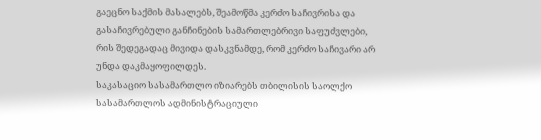გაეცნო საქმის მასალებს, შეამოწმა კერძო საჩივრისა და გასაჩივრებული განჩინების სამართლებრივი საფუძვლები, რის შედეგადაც მივიდა დასკვნამდე, რომ კერძო საჩივარი არ უნდა დაკმაყოფილდეს.
საკასაციო სასამართლო იზიარებს თბილისის საოლქო სასამართლოს ადმინისტრაციული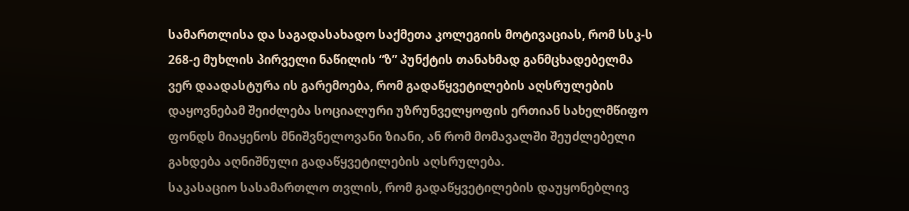სამართლისა და საგადასახადო საქმეთა კოლეგიის მოტივაციას, რომ სსკ-ს 268-ე მუხლის პირველი ნაწილის “ზ” პუნქტის თანახმად განმცხადებელმა ვერ დაადასტურა ის გარემოება, რომ გადაწყვეტილების აღსრულების დაყოვნებამ შეიძლება სოციალური უზრუნველყოფის ერთიან სახელმწიფო ფონდს მიაყენოს მნიშვნელოვანი ზიანი, ან რომ მომავალში შეუძლებელი გახდება აღნიშნული გადაწყვეტილების აღსრულება.
საკასაციო სასამართლო თვლის, რომ გადაწყვეტილების დაუყონებლივ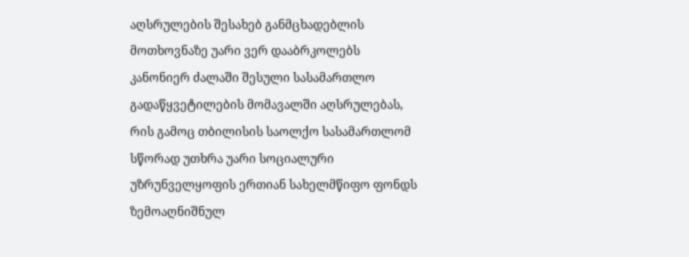აღსრულების შესახებ განმცხადებლის მოთხოვნაზე უარი ვერ დააბრკოლებს კანონიერ ძალაში შესული სასამართლო გადაწყვეტილების მომავალში აღსრულებას, რის გამოც თბილისის საოლქო სასამართლომ სწორად უთხრა უარი სოციალური უზრუნველყოფის ერთიან სახელმწიფო ფონდს ზემოაღნიშნულ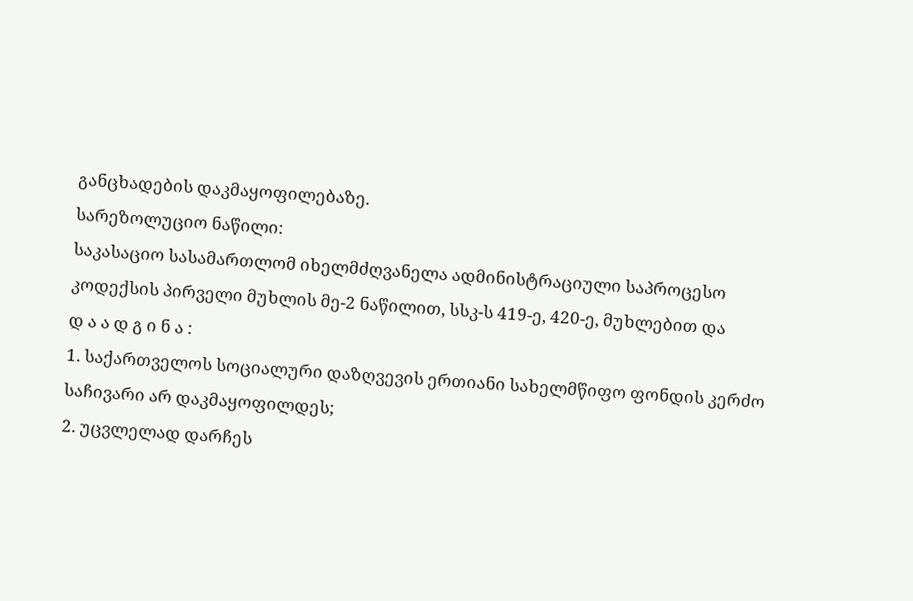განცხადების დაკმაყოფილებაზე.
სარეზოლუციო ნაწილი:
საკასაციო სასამართლომ იხელმძღვანელა ადმინისტრაციული საპროცესო კოდექსის პირველი მუხლის მე-2 ნაწილით, სსკ-ს 419-ე, 420-ე, მუხლებით და
დ ა ა დ გ ი ნ ა :
1. საქართველოს სოციალური დაზღვევის ერთიანი სახელმწიფო ფონდის კერძო საჩივარი არ დაკმაყოფილდეს;
2. უცვლელად დარჩეს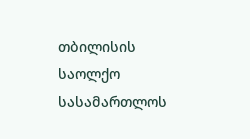თბილისის საოლქო სასამართლოს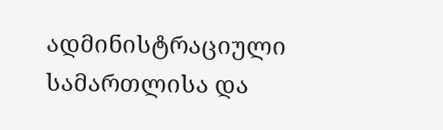ადმინისტრაციული სამართლისა და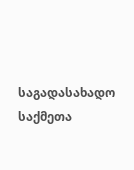საგადასახადო საქმეთა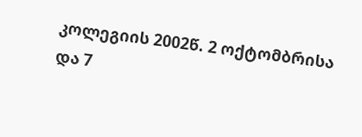კოლეგიის 2002წ. 2 ოქტომბრისა და 7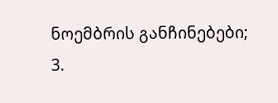ნოემბრის განჩინებები;
3.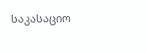საკასაციო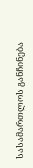სასამართლოს განჩინება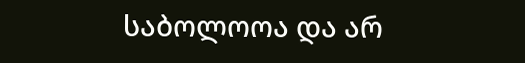საბოლოოა და არ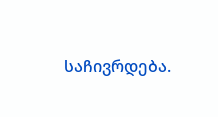საჩივრდება.